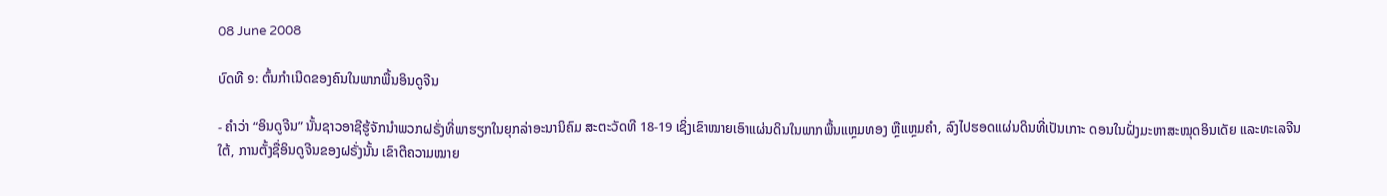08 June 2008

ບົດທີ ໑: ຕົ້ນກຳເນີດຂອງຄົນໃນພາກພື້ນອິນດູຈີນ

- ຄຳວ່າ “ອິນດູຈີນ” ນັ້ນຊາວອາຊີຮູ້ຈັກນຳພວກຝຣັ່ງທີ່ພາຮຽກໃນຍຸກລ່າອະນານິຄົມ ສະຕະວັດທີ 18-19 ເຊິ່ງເຂົາໝາຍເອົາແຜ່ນດິນໃນພາກພື້ນແຫຼມທອງ ຫຼືແຫຼມຄຳ, ລົງໄປຮອດແຜ່ນດິນທີ່ເປັນເກາະ ດອນໃນຝັ່ງມະຫາສະໝຸດອິນເດັຍ ແລະທະເລຈີນໃຕ້, ການຕັ້ງຊື່ອິນດູຈີນຂອງຝຣັ່ງນັ້ນ ເຂົາຕີຄວາມໝາຍ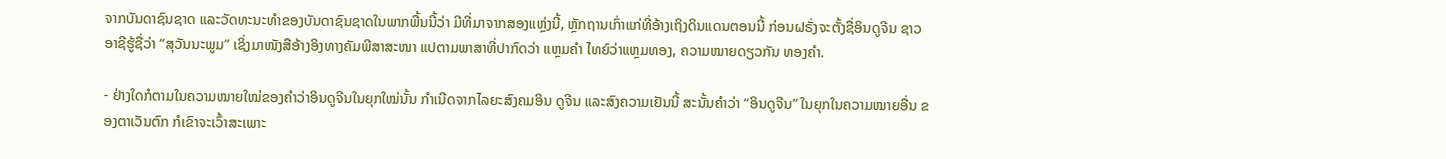ຈາກບັນດາຊົນຊາດ ແລະວັດທະນະທຳຂອງບັນດາຊົນຊາດໃນພາກພື້ນນີ້ວ່າ ມີທີ່ມາຈາກສອງແຫຼ່ງນີ້, ຫຼັກຖານເກົ່າແກ່ທີ່ອ້າງເຖິງດິນແດນຕອນນີ້ ກ່ອນຝຣັ່ງຈະຕັ້ງຊື່ອິນດູຈີນ ຊາວອາຊີຮູ້ຊື່ວ່າ “ສຸວັນນະພູມ” ເຊິ່ງມາໜັງສືອ້າງອິງທາງຄັມພີສາສະໜາ ແປຕາມພາສາທີ່ປາກົດວ່າ ແຫຼມຄຳ ໄທຍ໌ວ່າແຫຼມທອງ, ຄວາມໝາຍດຽວກັນ ທອງຄໍາ.

- ຢ່າງໃດກໍຕາມໃນຄວາມໝາຍໃໝ່ຂອງຄຳວ່າອິນດູຈີນໃນຍຸກໃໝ່ນັ້ນ ກຳເນີດຈາກໄລຍະສົງຄມອິນ ດູຈີນ ແລະສົງຄວາມເຢັນນີ້ ສະນັ້ນຄຳວ່າ “ອິນດູຈີນ” ໃນຍຸກໃນຄວາມໝາຍອື່ນ ຂອງຕາເວັນຕົກ ກໍເຂົາຈະເວົ້າສະເພາະ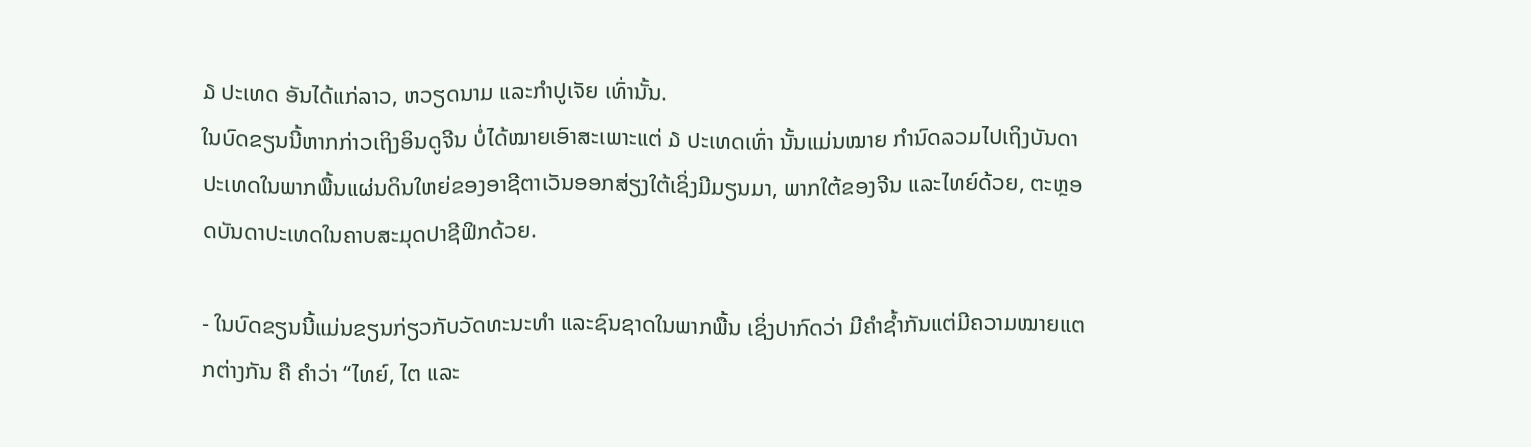໓ ປະເທດ ອັນໄດ້ແກ່ລາວ, ຫວຽດນາມ ແລະກຳປູເຈັຍ ເທົ່ານັ້ນ.
ໃນບົດຂຽນນີ້ຫາກກ່າວເຖິງອິນດູຈີນ ບໍ່ໄດ້ໝາຍເອົາສະເພາະແຕ່ ໓ ປະເທດເທົ່າ ນັ້ນແມ່ນໝາຍ ກຳນົດລວມໄປເຖິງບັນດາປະເທດໃນພາກພື້ນແຜ່ນດິນໃຫຍ່ຂອງອາຊີຕາເວັນອອກສ່ຽງໃຕ້ເຊິ່ງມີມຽນມາ, ພາກໃຕ້ຂອງຈີນ ແລະໄທຍ໌ດ້ວຍ, ຕະຫຼອດບັນດາປະເທດໃນຄາບສະມຸດປາຊີຟິກດ້ວຍ.

- ໃນບົດຂຽນນີ້ແມ່ນຂຽນກ່ຽວກັບວັດທະນະທຳ ແລະຊົນຊາດໃນພາກພື້ນ ເຊິ່ງປາກົດວ່າ ມີຄຳຊ້ຳກັນແຕ່ມີຄວາມໝາຍແຕກຕ່າງກັນ ຄື ຄຳວ່າ “ໄທຍ໌, ໄຕ ແລະ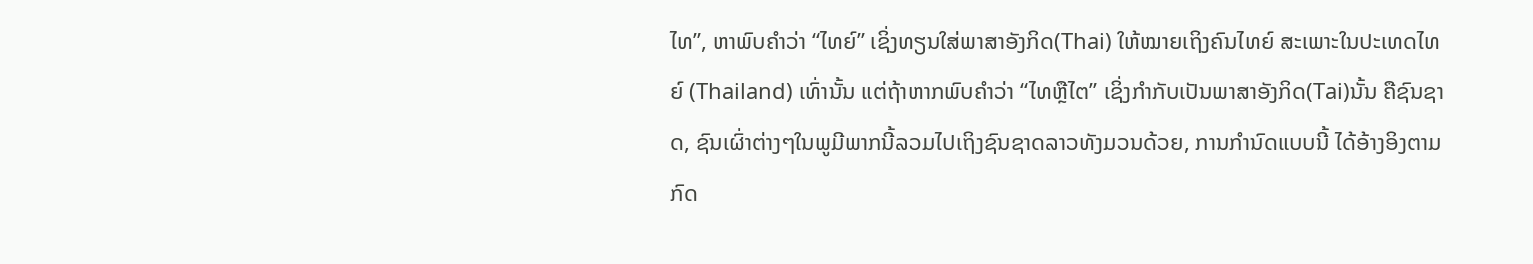ໄທ”, ຫາພົບຄຳວ່າ “ໄທຍ໌” ເຊິ່ງທຽນໃສ່ພາສາອັງກິດ(Thai) ໃຫ້ໝາຍເຖິງຄົນໄທຍ໌ ສະເພາະໃນປະເທດໄທຍ໌ (Thailand) ເທົ່ານັ້ນ ແຕ່ຖ້າຫາກພົບຄຳວ່າ “ໄທຫຼືໄຕ” ເຊິ່ງກຳກັບເປັນພາສາອັງກິດ(Tai)ນັ້ນ ຄືຊົນຊາດ, ຊົນເຜົ່າຕ່າງໆໃນພູມີພາກນີ້ລວມໄປເຖິງຊົນຊາດລາວທັງມວນດ້ວຍ, ການກຳນົດແບບນີ້ ໄດ້ອ້າງອິງຕາມກົດ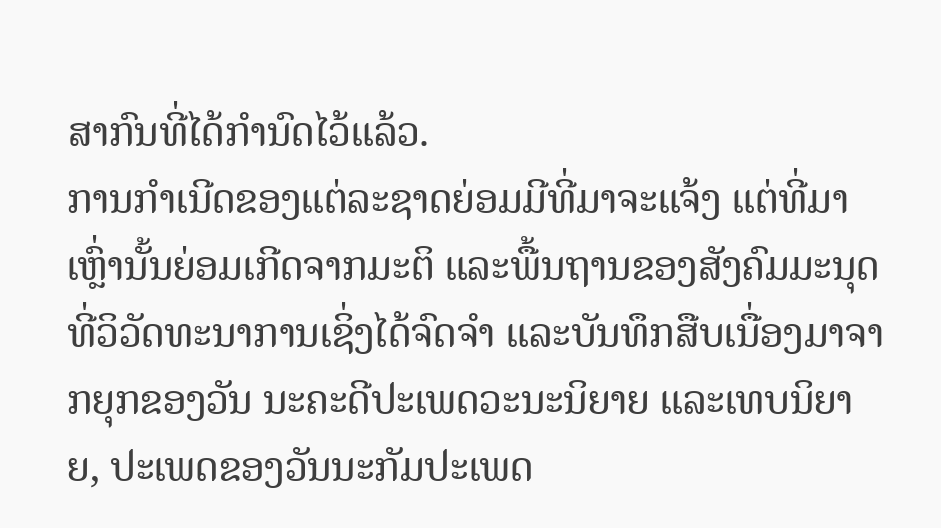ສາກົນທີ່ໄດ້ກຳນົດໄວ້ແລ້ວ.
ການກຳເນີດຂອງແຕ່ລະຊາດຍ່ອມມີທີ່ມາຈະແຈ້ງ ແຕ່ທີ່ມາເຫຼົ່ານັ້ນຍ່ອມເກີດຈາກມະຕິ ແລະພື້ນຖານຂອງສັງຄົມມະນຸດ ທີ່ວິວັດທະນາການເຊິ່ງໄດ້ຈົດຈຳ ແລະບັນທຶກສືບເນື່ອງມາຈາກຍຸກຂອງວັນ ນະຄະດີປະເພດວະນະນິຍາຍ ແລະເທບນິຍາຍ, ປະເພດຂອງວັນນະກັມປະເພດ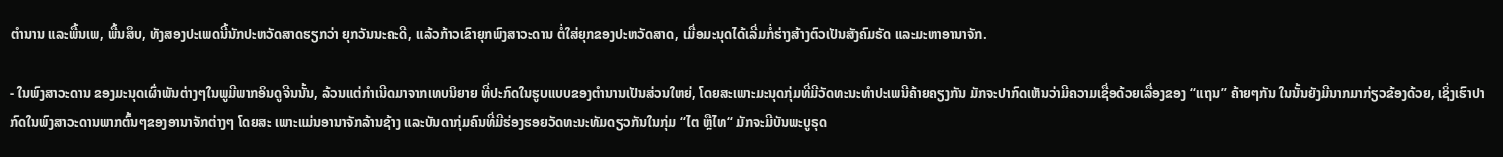ຕຳນານ ແລະພື້ນເພ, ພື້ນສຶບ, ທັງສອງປະເພດນີ້ນັກປະຫວັດສາດຮຽກວ່າ ຍຸກວັນນະຄະດີ, ແລ້ວກ້າວເຂົາຍຸກພົງສາວະດານ ຕໍ່ໃສ່ຍຸກຂອງປະຫວັດສາດ, ເມື່ອມະນຸດໄດ້ເລີ່ມກໍ່ຮ່າງສ້າງຕົວເປັນສັງຄົມຣັດ ແລະມະຫາອານາຈັກ.

- ໃນພົງສາວະດານ ຂອງມະນຸດເຜົ່າພັນຕ່າງໆໃນພູມີພາກອິນດູຈີນນັ້ນ, ລ້ວນແຕ່ກຳເນີດມາຈາກເທບນິຍາຍ ທີ່ປະກົດໃນຮູບແບບຂອງຕຳນານເປັນສ່ວນໃຫຍ່, ໂດຍສະເພາະມະນຸດກຸ່ມທີ່ມີວັດທະນະທຳປະເພນີຄ້າຍຄຽງກັນ ມັກຈະປາກົດເຫັນວ່າມີຄວາມເຊື່ອດ້ວຍເລື່ອງຂອງ “ແຖນ” ຄ້າຍໆກັນ ໃນນັ້ນຍັງມີນາກມາກ່ຽວຂ້ອງດ້ວຍ, ເຊິ່ງເຮົາປາກົດໃນພົງສາວະດານພາກຕົ້ນໆຂອງອານາຈັກຕ່າງໆ ໂດຍສະ ເພາະແມ່ນອານາຈັກລ້ານຊ້າງ ແລະບັນດາກຸ່ມຄົນທີ່ມີຮ່ອງຮອຍວັດທະນະທັມດຽວກັນໃນກຸ່ມ “ໄຕ ຫຼືໄທ“ ມັກຈະມີບັນພະບູຣຸດ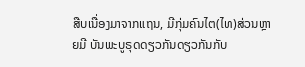ສືບເນື່ອງມາຈາກແຖນ, ມີກຸ່ມຄົນໄຕ(ໄທ)ສ່ວນຫຼາຍມີ ບັນພະບູຣຸດດຽວກັນດຽວກັນກັບ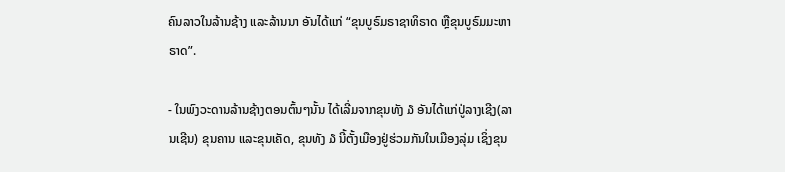ຄົນລາວໃນລ້ານຊ້າງ ແລະລ້ານນາ ອັນໄດ້ແກ່ “ຂຸນບູຣົມຣາຊາທິຣາດ ຫຼືຂຸນບູຣົມມະຫາຣາດ”.

- ໃນພົງວະດານລ້ານຊ້າງຕອນຕົ້ນໆນັ້ນ ໄດ້ເລີ່ມຈາກຂຸນທັງ ໓ ອັນໄດ້ແກ່ປູ່ລາງເຊີງ(ລານເຊີນ) ຂຸນຄານ ແລະຂຸນເຄັດ, ຂຸນທັງ ໓ ນີ້ຕັ້ງເມືອງຢູ່ຮ່ວມກັນໃນເມືອງລຸ່ມ ເຊິ່ງຂຸນ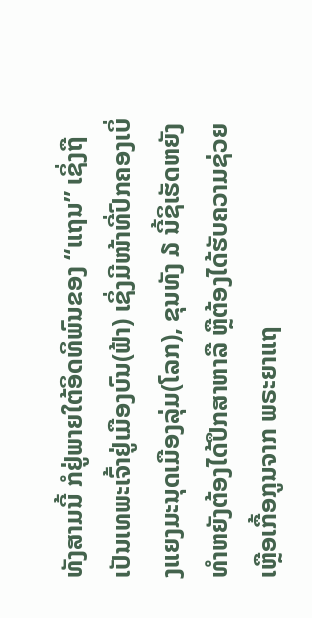ທັງສາມນີ້ ກໍຢູ່ພາຍໃຕ້ອິດທິພົນຂອງ “ແຖນ” ເຊິ່ງຖືເປັນເທພະເຈົ້າຢູ່ເມືອງບົນ(ຟ້າ) ເຊິ່ງມີໜ້າທີ່ປົກຄອງເບິ່ງແຍງມະນຸດເມືອງລຸ່ມ(ໂລກ), ຂຸນທັງ ໓ ນີ້ຊິເຮັດຫຍັງທຳຫຍັງຕ້ອງໄດ້ປຶກສາຫາລື ຫຼືຕ້ອງໄດ້ຮັບຄວາມຊ່ວຍເຫຼືອເກື້ອກູນຈາກ ພຣະຍາແຖ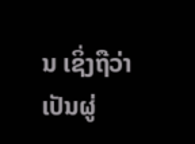ນ ເຊິ່ງຖືວ່າເປັນຜູ່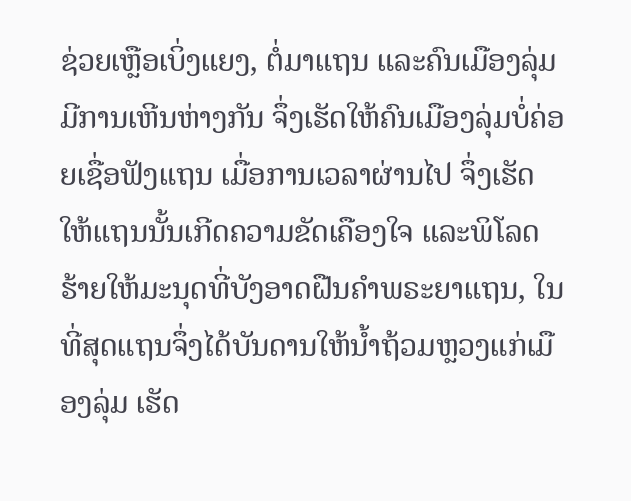ຊ່ວຍເຫຼືອເບິ່ງແຍງ, ຕໍ່ມາແຖນ ແລະຄົນເມືອງລຸ່ມມີການເຫີນຫ່າງກັນ ຈຶ່ງເຮັດໃຫ້ຄົນເມືອງລຸ່ມບໍ່ຄ່ອຍເຊື່ອຟັງແຖນ ເມື່ອການເວລາຜ່ານໄປ ຈຶ່ງເຮັດໃຫ້ແຖນນັ້ນເກີດຄວາມຂັດເຄືອງໃຈ ແລະພິໂລດຮ້າຍໃຫ້ມະນຸດທີ່ບັງອາດຝືນຄຳພຣະຍາແຖນ, ໃນທີ່ສຸດແຖນຈຶ່ງໄດ້ບັນດານໃຫ້ນ້ຳຖ້ວມຫຼວງແກ່ເມືອງລຸ່ມ ເຮັດ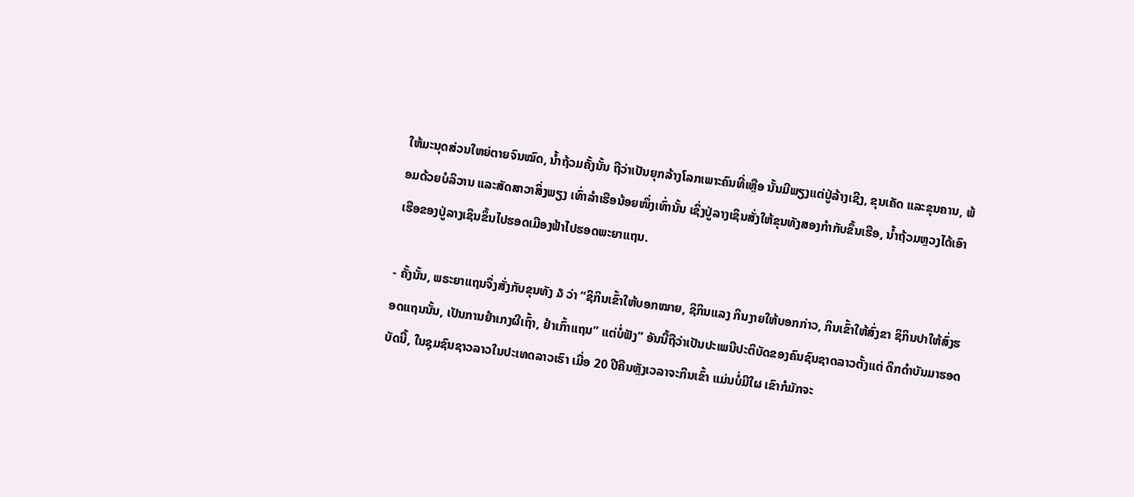ໃຫ້ມະນຸດສ່ວນໃຫຍ່ຕາຍຈົນໝົດ, ນ້ຳຖ້ວມຄັ້ງນັ້ນ ຖືວ່າເປັນຍຸກລ້າງໂລກເພາະຄົນທີ່ເຫຼືອ ນັ້ນມີພຽງແຕ່ປູ່ລ້າງເຊີງ, ຂຸນເຄັດ ແລະຂຸນຄານ, ພ້ອມດ້ວຍບໍລິວານ ແລະສັດສາວາສິ່ງພຽງ ເທົ່າລຳເຮືອນ້ອຍໜຶ່ງເທົ່ານັ້ນ ເຊິ່ງປູ່ລາງເຊິນສັ່ງໃຫ້ຂຸນທັງສອງກຳກັບຂຶ້ນເຮືອ, ນ້ຳຖ້ວມຫຼວງໄດ້ເອົາເຮືອຂອງປູ່ລາງເຊິນຂຶ້ນໄປຮອດເມືອງຟ້າໄປຮອດພະຍາແຖນ.

- ຄັ້ງນັ້ນ, ພຣະຍາແຖນຈຶ່ງສັ່ງກັບຂຸນທັງ ໓ ວ່າ “ຊິກິນເຂົ້າໃຫ້ບອກໝາຍ, ຊິກິນແລງ ກິນງາຍໃຫ້ບອກກ່າວ, ກິນເຂົ້າໃຫ້ສົ່ງຂາ ຊິກິນປາໃຫ້ສົ່ງຮອດແຖນນັ້ນ, ເປັນການຢຳເກງຜີເຖົ້າ, ຢຳເກົ້າແຖນ” ແຕ່ບໍ່ຟັງ” ອັນນີ້ຖືວ່າເປັນປະເພນີປະຕິບັດຂອງຄົນຊົນຊາດລາວຕັ້ງແຕ່ ດຶກດຳບັນມາຮອດບັດນີ້, ໃນຊຸມຊົນຊາວລາວໃນປະເທດລາວເຮົາ ເມື່ອ 20 ປີຄືນຫຼັງເວລາຈະກິນເຂົ້າ ແມ່ນບໍ່ມີໃຜ ເຂົາກໍມັກຈະ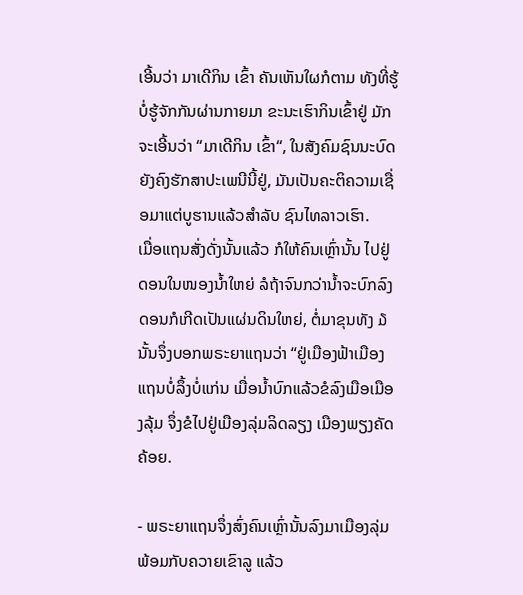ເອີ້ນວ່າ ມາເດີກິນ ເຂົ້າ ຄັນເຫັນໃຜກໍຕາມ ທັງທີ່ຮູ້ບໍ່ຮູ້ຈັກກັນຜ່ານກາຍມາ ຂະນະເຮົາກິນເຂົ້າຢູ່ ມັກຈະເອີ້ນວ່າ “ມາເດີກິນ ເຂົ້າ“, ໃນສັງຄົມຊົນນະບົດຍັງຄົງຮັກສາປະເພນີນີ້ຢູ່, ມັນເປັນຄະຕິຄວາມເຊື່ອມາແຕ່ບູຮານແລ້ວສໍາລັບ ຊົນໄທລາວເຮົາ.
ເມື່ອແຖນສັ່ງດັ່ງນັ້ນແລ້ວ ກໍໃຫ້ຄົນເຫຼົ່ານັ້ນ ໄປຢູ່ດອນໃນໜອງນ້ຳໃຫຍ່ ລໍຖ້າຈົນກວ່ານ້ຳຈະບົກລົງ ດອນກໍເກີດເປັນແຜ່ນດິນໃຫຍ່, ຕໍ່ມາຂຸນທັງ ໓ ນັ້ນຈຶ່ງບອກພຣະຍາແຖນວ່າ “ຢູ່ເມືອງຟ້າເມືອງແຖນບໍ່ລຶ້ງບໍ່ແກ່ນ ເມື່ອນ້ຳບົກແລ້ວຂໍລົງເມືອເມືອງລຸ້ມ ຈຶ່ງຂໍໄປຢູ່ເມືອງລຸ່ມລິດລຽງ ເມືອງພຽງຄັດຄ້ອຍ.

- ພຣະຍາແຖນຈຶ່ງສົ່ງຄົນເຫຼົ່ານັ້ນລົງມາເມືອງລຸ່ມ ພ້ອມກັບຄວາຍເຂົາລູ ແລ້ວ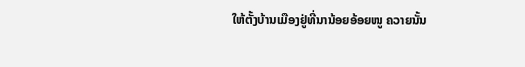ໃຫ້ຕັ້ງບ້ານເມືອງຢູ່ທີ່ນານ້ອຍອ້ອຍໜູ ຄວາຍນັ້ນ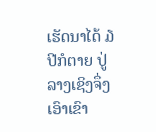ເຮັດນາໄດ້ ໓ ປີກໍຕາຍ ປູ່ລາງເຊິງຈຶ່ງເອົາເຂົາ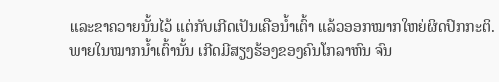ແລະຂາຄວາຍນັ້ນໄວ້ ແຕ່ກັບເກີດເປັນເຄືອນ້ຳເຕົ້າ ແລ້ວອອກໝາກໃຫຍ່ຜິດປົກກະຕິ.
ພາຍໃນໝາກນ້ຳເຕົ້ານັ້ນ ເກີດມີສຽງຮ້ອງຂອງຄົນໂກລາຫົນ ຈົນ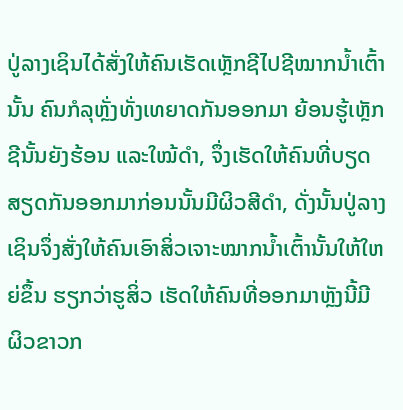ປູ່ລາງເຊິນໄດ້ສັ່ງໃຫ້ຄົນເຮັດເຫຼັກຊີໄປຊີໝາກນ້ຳເຕົ້ານັ້ນ ຄົນກໍລຸຫຼັ່ງທັ່ງເທຍາດກັນອອກມາ ຍ້ອນຮູ້ເຫຼັກຊີນັ້ນຍັງຮ້ອນ ແລະໃໝ້ດຳ, ຈຶ່ງເຮັດໃຫ້ຄົນທີ່ບຽດສຽດກັນອອກມາກ່ອນນັ້ນມີຜິວສີດຳ, ດັ່ງນັ້ນປູ່ລາງເຊິນຈຶ່ງສັ່ງໃຫ້ຄົນເອົາສິ່ວເຈາະໝາກນ້ຳເຕົ້ານັ້ນໃຫ້ໃຫຍ່ຂຶ້ນ ຮຽກວ່າຮູສິ່ວ ເຮັດໃຫ້ຄົນທີ່ອອກມາຫຼັງນີ້ມີ ຜິວຂາວກ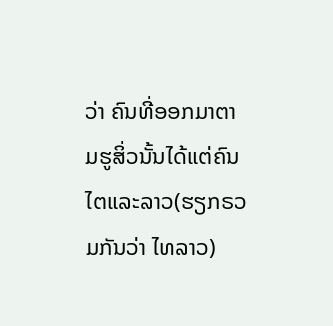ວ່າ ຄົນທີ່ອອກມາຕາມຮູສິ່ວນັ້ນໄດ້ແຕ່ຄົນໄຕແລະລາວ(ຮຽກຣວມກັນວ່າ ໄທລາວ)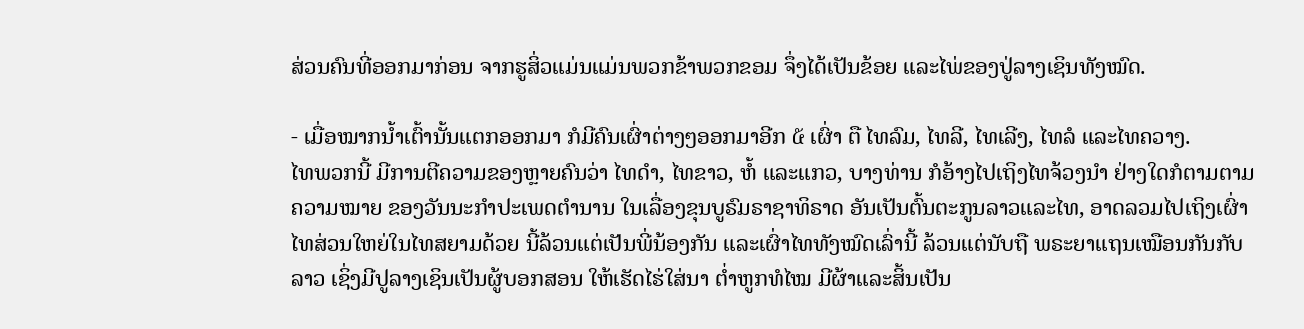ສ່ວນຄົນທີ່ອອກມາກ່ອນ ຈາກຮູສິ່ວແມ່ນແມ່ນພວກຂ້າພວກຂອມ ຈຶ່ງໄດ້ເປັນຂ້ອຍ ແລະໄພ່ຂອງປູ່ລາງເຊິນທັງໝົດ.

- ເມື່ອໝາກນ້ຳເຕົ້ານັ້ນແຕກອອກມາ ກໍມີຄົນເຜົ່າຕ່າງໆອອກມາອີກ ໕ ເຜົ່າ ຕື ໄທລົມ, ໄທລີ, ໄທເລີງ, ໄທລໍ ແລະໄທຄວາງ.
ໄທພວກນີ້ ມີການຕີຄວາມຂອງຫຼາຍຄົນວ່າ ໄທດຳ, ໄທຂາວ, ຫໍ້ ແລະແກວ, ບາງທ່ານ ກໍອ້າງໄປເຖິງໄທຈ້ວງນຳ ຢ່າງໃດກໍຕາມຕາມຄວາມໝາຍ ຂອງວັນນະກຳປະເພດຕຳນານ ໃນເລື່ອງຂຸນບູຣົມຣາຊາທິຣາດ ອັນເປັນຕົ້ນຕະກູນລາວແລະໄທ, ອາດລວມໄປເຖິງເຜົ່າໄທສ່ວນໃຫຍ່ໃນໄທສຍາມດ້ວຍ ນີ້ລ້ວນແຕ່ເປັນພີ່ນ້ອງກັນ ແລະເຜົ່າໄທທັງໝົດເລົ່ານີ້ ລ້ວນແຕ່ນັບຖື ພຣະຍາແຖນເໝືອນກັນກັບລາວ ເຊິ່ງມີປູລາງເຊິນເປັນຜູ້ບອກສອນ ໃຫ້ເຮັດໄຮ່ໃສ່ນາ ຕ່ຳຫູກທໍໄໝ ມີຜ້າແລະສິ້ນເປັນ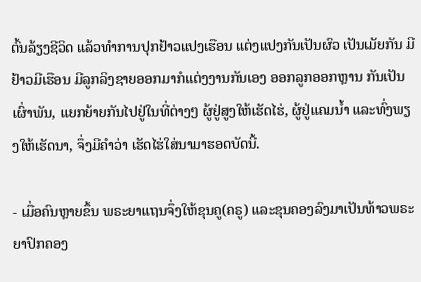ຕົ້ນລ້ຽງຊີວິດ ແລ້ວທຳການປຸກຢ້າວແປງເຮືອນ ແຕ່ງແປງກັນເປັນຜົວ ເປັນເມັຍກັນ ມີຢ້າວມີເຮືອນ ມີລູກລິງຊາຍອອກມາກໍແຕ່ງງານກັນເອງ ອອກລູກອອກຫຼານ ກັນເປັນເຜົ່າພັນ, ແຍກຍ້າຍກັນໄປຢູ່ໃນທີ່ຕ່າງໆ ຜູ້ຢູ່ສູງໃຫ້ເຮັດໄຮ່, ຜູ້ຢູ່ແຄມນ້ຳ ແລະທົ່ງພຽງໃຫ້ເຮັດນາ, ຈຶ່ງມີຄຳວ່າ ເຮັດໄຮ່ໃສ່ນາມາຮອດບັດນີ້.

- ເມື່ອຄົນຫຼາຍຂຶ້ນ ພຣະຍາແຖນຈຶ່ງໃຫ້ຂຸນຄູ(ຄຣູ) ແລະຂຸນຄອງລົງມາເປັນທ້າວພຣະຍາປົກຄອງ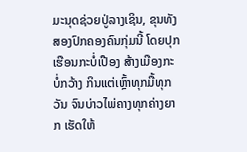ມະນຸດຊ່ວຍປູ່ລາງເຊິນ, ຂຸນທັງສອງປົກຄອງຄົນກຸ່ມນີ້ ໂດຍປຸກເຮືອນກະບໍ່ເປືອງ ສ້າງເມືອງກະບໍ່ກວ້າງ ກິນແຕ່ເຫຼົ້າທຸກມື້ທຸກວັນ ຈົນບ່າວໄພ່ຄາງທຸກຄ່າງຍາກ ເຮັດໃຫ້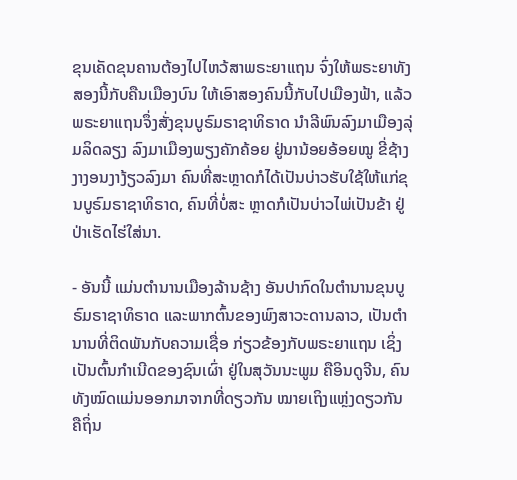ຂຸນເຄັດຂຸນຄານຕ້ອງໄປໄຫວ້ສາພຣະຍາແຖນ ຈົ່ງໃຫ້ພຣະຍາທັງສອງນີ້ກັບຄືນເມືອງບົນ ໃຫ້ເອົາສອງຄົນນີ້ກັບໄປເມືອງຟ້າ, ແລ້ວພຣະຍາແຖນຈຶ່ງສັ່ງຂຸນບູຣົມຣາຊາທິຣາດ ນຳລີພົນລົງມາເມືອງລຸ່ມລິດລຽງ ລົງມາເມືອງພຽງຄັກຄ້ອຍ ຢູ່ນານ້ອຍອ້ອຍໝູ ຂີ່ຊ້າງງາງອນງາງ້ຽວລົງມາ ຄົນທີ່ສະຫຼາດກໍໄດ້ເປັນບ່າວຮັບໃຊ້ໃຫ້ແກ່ຂຸນບູຣົມຣາຊາທິຣາດ, ຄົນທີ່ບໍ່ສະ ຫຼາດກໍເປັນບ່າວໄພ່ເປັນຂ້າ ຢູ່ປ່າເຮັດໄຮ່ໃສ່ນາ.

- ອັນນີ້ ແມ່ນຕຳນານເມືອງລ້ານຊ້າງ ອັນປາກົດໃນຕຳນານຂຸນບູຣົມຣາຊາທິຣາດ ແລະພາກຕົ້ນຂອງພົງສາວະດານລາວ, ເປັນຕຳນານທີ່ຕິດພັນກັບຄວາມເຊື່ອ ກ່ຽວຂ້ອງກັບພຣະຍາແຖນ ເຊິ່ງເປັນຕົ້ນກຳເນີດຂອງຊົນເຜົ່າ ຢູ່ໃນສຸວັນນະພູມ ຄືອິນດູຈີນ, ຄົນທັງໝົດແມ່ນອອກມາຈາກທີ່ດຽວກັນ ໝາຍເຖິງແຫຼ່ງດຽວກັນ ຄືຖິ່ນ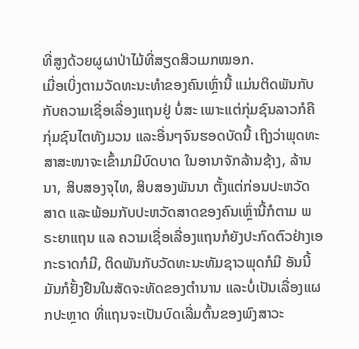ທີ່ສູງດ້ວຍຜູຜາປ່າໄມ້ທີ່ສຽດສິວເມກໝອກ.
ເມື່ອເບິ່ງຕາມວັດທະນະທຳຂອງຄົນເຫຼົ່ານີ້ ແມ່ນຕິດພັນກັບກັບຄວາມເຊື່ອເລື່ອງແຖນຢູ່ ບໍ່ສະ ເພາະແຕ່ກຸ່ມຊົນລາວກໍຄືກຸ່ມຊົນໄຕທັງມວນ ແລະອື່ນໆຈົນຮອດບັດນີ້ ເຖິງວ່າພຸດທະສາສະໜາຈະເຂົ້າມາມີບົດບາດ ໃນອານາຈັກລ້ານຊ້າງ, ລ້ານນາ, ສິບສອງຈຸໄທ, ສິບສອງພັນນາ ຕັ້ງແຕ່ກ່ອນປະຫວັດສາດ ແລະພ້ອມກັບປະຫວັດສາດຂອງຄົນເຫຼົ່ານີ້ກໍຕາມ ພຣະຍາແຖນ ແລ ຄວາມເຊື່ອເລື່ອງແຖນກໍຍັງປະກົດຕົວຢ່າງເອກະຣາດກໍມີ, ຕິດພັນກັບວັດທະນະທັມຊາວພຸດກໍມີ ອັນນີ້ມັນກໍຢັ້ງຢືນໃນສັດຈະທັດຂອງຕຳນານ ແລະບໍ່ເປັນເລື່ອງແຜກປະຫຼາດ ທີ່ແຖນຈະເປັນບົດເລີ່ມຕົ້ນຂອງພົງສາວະ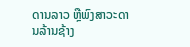ດານລາວ ຫຼືພົງສາວະດານລ້ານຊ້າງ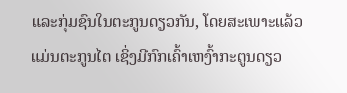ແລະກຸ່ມຊົນໃນຕະກູນດຽວກັນ, ໂດຍສະເພາະແລ້ວແມ່ນຕະກູນໄຕ ເຊິ່ງມີກົກເຄົ້າເຫງົ້າກະຕູນດຽວ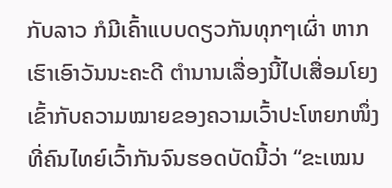ກັບລາວ ກໍມີເຄົ້າແບບດຽວກັນທຸກໆເຜົ່າ ຫາກເຮົາເອົາວັນນະຄະດີ ຕຳນານເລື່ອງນີ້ໄປເສື່ອມໂຍງເຂົ້າກັບຄວາມໝາຍຂອງຄວາມເວົ້າປະໂຫຍກໜຶ່ງ ທີ່ຄົນໄທຍ໌ເວົ້າກັນຈົນຮອດບັດນີ້ວ່າ “ຂະເໝນ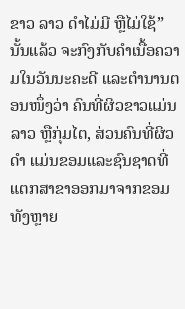ຂາວ ລາວ ດຳໄມ່ມີ ຫຼືໄມ່ໃຊ້” ນັ້ນແລ້ວ ຈະກົງກັບຄຳເນື້ອຄວາມໃນວັນນະຄະດີ ແລະຕຳນານຕອນໜຶ່ງວ່າ ຄົນທີ່ຜິວຂາວແມ່ນລາວ ຫຼືກຸ່ມໄຕ, ສ່ວນຄົນທີ່ຜິວດຳ ແມ່ນຂອມແລະຊົນຊາດທີ່ແຕກສາຂາອອກມາຈາກຂອມທັງຫຼາຍ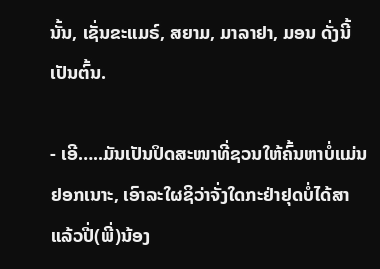ນັ້ນ, ເຊັ່ນຂະແມຣ໌, ສຍາມ, ມາລາຢາ, ມອນ ດັ່ງນີ້ເປັນຕົ້ນ.

- ເອີ…..ມັນເປັນປິດສະໜາທີ່ຊວນໃຫ້ຄົ້ນຫາບໍ່ແມ່ນຢອກເນາະ, ເອົາລະໃຜຊິວ່າຈັ່ງໃດກະຢ່າຢຸດບໍ່ໄດ້ສາແລ້ວປີ່(ພີ່)ນ້ອງ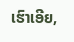ເຮົາເອີຍ,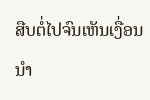ສືບຕໍ່ໄປຈົນເຫັນເງື່ອນນຳ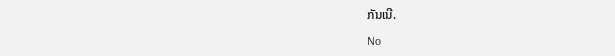ກັນເນີ.

No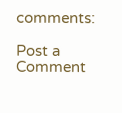comments:

Post a Comment